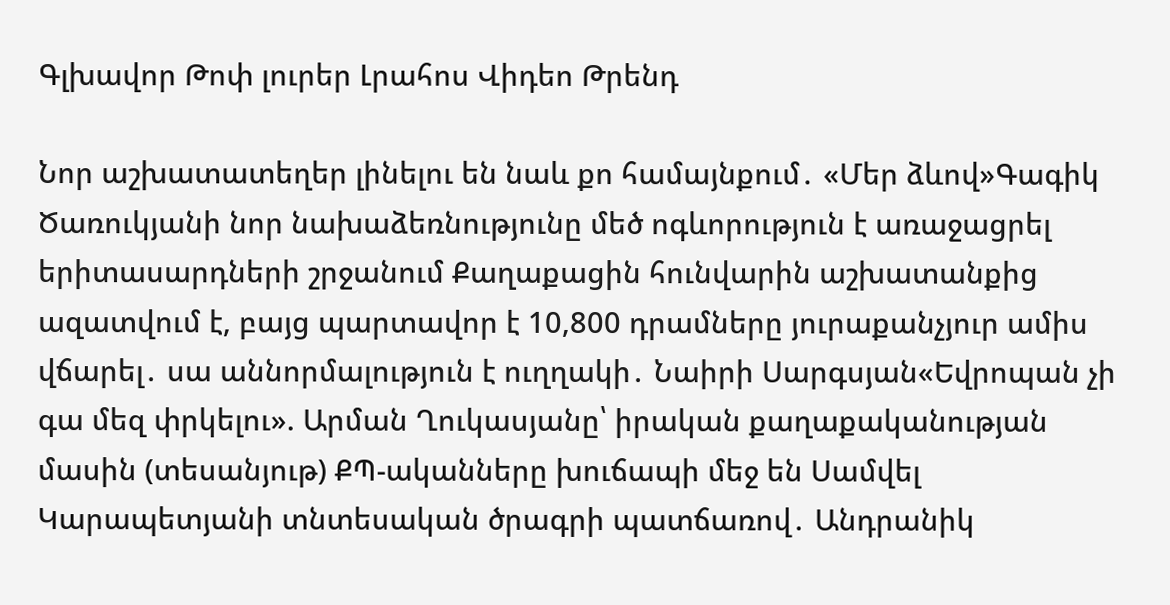Գլխավոր Թոփ լուրեր Լրահոս Վիդեո Թրենդ

Նոր աշխատատեղեր լինելու են նաև քո համայնքում․ «Մեր ձևով»Գագիկ Ծառուկյանի նոր նախաձեռնությունը մեծ ոգևորություն է առաջացրել երիտասարդների շրջանում Քաղաքացին հունվարին աշխատանքից ազատվում է, բայց պարտավոր է 10,800 դրամները յուրաքանչյուր ամիս վճարել․ սա աննորմալություն է ուղղակի․ Նաիրի Սարգսյան«Եվրոպան չի գա մեզ փրկելու». Արման Ղուկասյանը՝ իրական քաղաքականության մասին (տեսանյութ) ՔՊ-ականները խուճապի մեջ են Սամվել Կարապետյանի տնտեսական ծրագրի պատճառով․ Անդրանիկ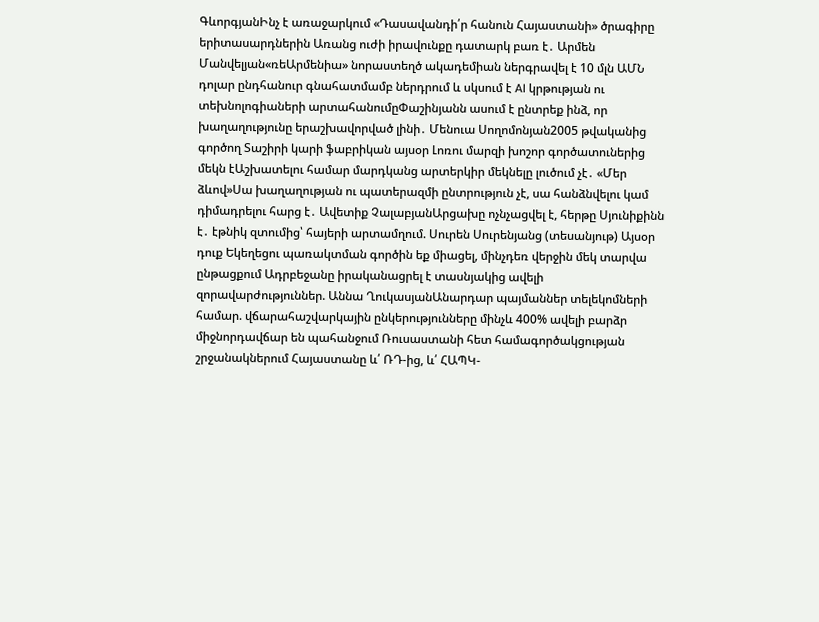ԳևորգյանԻնչ է առաջարկում «Դասավանդի՛ր հանուն Հայաստանի» ծրագիրը երիտասարդներին Առանց ուժի իրավունքը դատարկ բառ է․ Արմեն Մանվելյան«ռեԱրմենիա» նորաստեղծ ակադեմիան ներգրավել է 10 մլն ԱՄՆ դոլար ընդհանուր գնահատմամբ ներդրում և սկսում է AI կրթության ու տեխնոլոգիաների արտահանումըՓաշինյանն ասում է ընտրեք ինձ, որ խաղաղությունը երաշխավորված լինի․ Մենուա Սողոմոնյան2005 թվականից գործող Տաշիրի կարի ֆաբրիկան այսօր Լոռու մարզի խոշոր գործատուներից մեկն էԱշխատելու համար մարդկանց արտերկիր մեկնելը լուծում չէ․ «Մեր ձևով»Սա խաղաղության ու պատերազմի ընտրություն չէ, սա հանձնվելու կամ դիմադրելու հարց է․ Ավետիք ՉալաբյանԱրցախը ոչնչացվել է, հերթը Սյունիքինն է․ էթնիկ զտումից՝ հայերի արտամղում. Սուրեն Սուրենյանց (տեսանյութ) Այսօր դուք Եկեղեցու պառակտման գործին եք միացել, մինչդեռ վերջին մեկ տարվա ընթացքում Ադրբեջանը իրականացրել է տասնյակից ավելի զորավարժություններ. Աննա ՂուկասյանԱնարդար պայմաններ տելեկոմների համար. վճարահաշվարկային ընկերությունները մինչև 400% ավելի բարձր միջնորդավճար են պահանջում Ռուսաստանի հետ համագործակցության շրջանակներում Հայաստանը և՛ ՌԴ-ից, և՛ ՀԱՊԿ-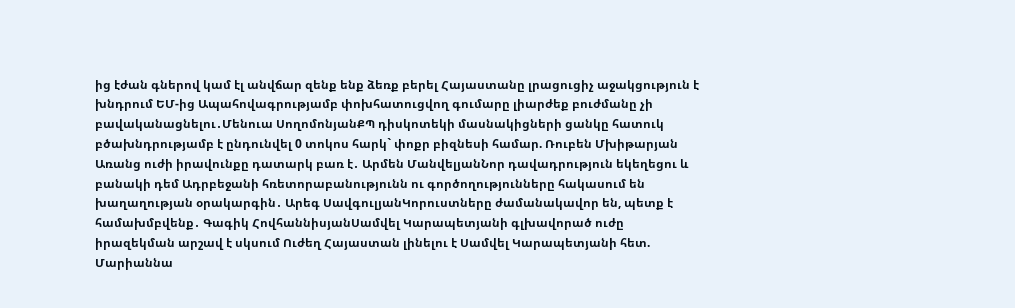ից էժան գներով կամ էլ անվճար զենք ենք ձեռք բերել Հայաստանը լրացուցիչ աջակցություն է խնդրում ԵՄ-ից Ապահովագրությամբ փոխհատուցվող գումարը լիարժեք բուժմանը չի բավականացնելու․Մենուա ՍողոմոնյանՔՊ դիսկոտեկի մասնակիցների ցանկը հատուկ բծախնդրությամբ է ընդունվել 0 տոկոս հարկ` փոքր բիզնեսի համար. Ռուբեն Մխիթարյան Առանց ուժի իրավունքը դատարկ բառ է․ Արմեն ՄանվելյանՆոր դավադրություն եկեղեցու և բանակի դեմ Ադրբեջանի հռետորաբանությունն ու գործողությունները հակասում են խաղաղության օրակարգին․ Արեգ ՍավգուլյանԿորուստները ժամանակավոր են, պետք է համախմբվենք․ Գագիկ ՀովհաննիսյանՍամվել Կարապետյանի գլխավորած ուժը իրազեկման արշավ է սկսում Ուժեղ Հայաստան լինելու է Սամվել Կարապետյանի հետ. Մարիաննա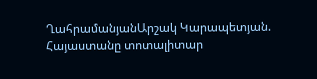ՂահրամանյանԱրշակ Կարապետյան. Հայաստանը տոտալիտար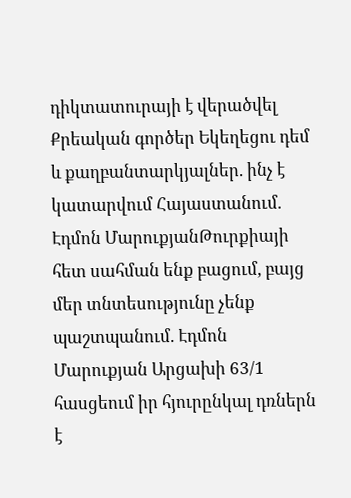դիկտատուրայի է վերածվել Քրեական գործեր Եկեղեցու դեմ և քաղբանտարկյալներ. ինչ է կատարվում Հայաստանում. Էդմոն ՄարուքյանԹուրքիայի հետ սահման ենք բացում, բայց մեր տնտեսությունը չենք պաշտպանում. Էդմոն Մարուքյան Արցախի 63/1 հասցեում իր հյուրընկալ դռներն է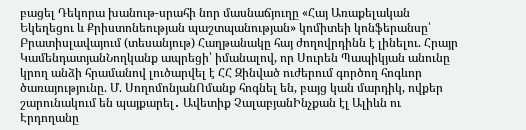բացել Դեկորա խանութ-սրահի նոր մասնաճյուղը «Հայ Առաքելական Եկեղեցու և Քրիստոնեության պաշտպանության» կոմիտեի կոնֆերանսը՝ Բրատիսլավայում (տեսանյութ) Հաղթանակը հայ ժողովրդինն է լինելու. Հրայր ԿամենդատյանՆողկանք ապրեցի՝ իմանալով, որ Սուրեն Պապիկյան անունը կրող անձի հրամանով լուծարվել է ՀՀ Զինված ուժերում գործող հոգևոր ծառայությունը. Մ. ՍողոմոնյանՈմանք հոգնել են, բայց կան մարդիկ, ովքեր շարունակում են պայքարել․ Ավետիք ՉալաբյանԻնչքան էլ Ալիևն ու Էրդողանը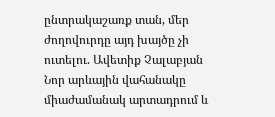ընտրակաշառք տան, մեր ժողովուրդը այդ խայծը չի ուտելու. Ավետիք Չալաբյան Նոր արևային վահանակը միաժամանակ արտադրում և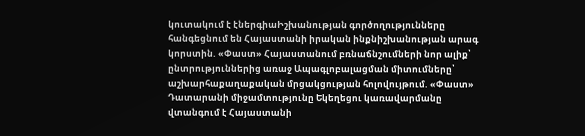կուտակում է էներգիաԻշխանության գործողությունները հանգեցնում են Հայաստանի իրական ինքնիշխանության արագ կորստին. «Փաստ» Հայաստանում բռնաճնշումների նոր ալիք՝ ընտրություններից առաջ Ապագլոբալացման միտումները՝ աշխարհաքաղաքական մրցակցության հոլովույթում. «Փաստ» Դատարանի միջամտությունը Եկեղեցու կառավարմանը վտանգում է Հայաստանի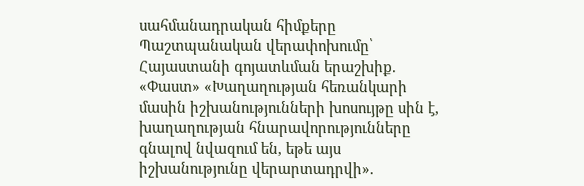սահմանադրական հիմքերը Պաշտպանական վերափոխումը՝ Հայաստանի գոյատևման երաշխիք. «Փաստ» «Խաղաղության հեռանկարի մասին իշխանությունների խոսույթը սին է, խաղաղության հնարավորությունները գնալով նվազում են, եթե այս իշխանությունը վերարտադրվի».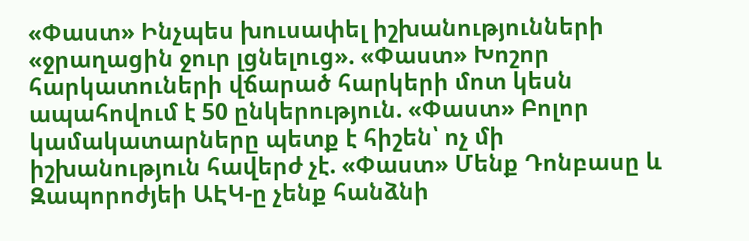«Փաստ» Ինչպես խուսափել իշխանությունների «ջրաղացին ջուր լցնելուց». «Փաստ» Խոշոր հարկատուների վճարած հարկերի մոտ կեսն ապահովում է 50 ընկերություն. «Փաստ» Բոլոր կամակատարները պետք է հիշեն՝ ոչ մի իշխանություն հավերժ չէ. «Փաստ» Մենք Դոնբասը և Զապորոժյեի ԱԷԿ-ը չենք հանձնի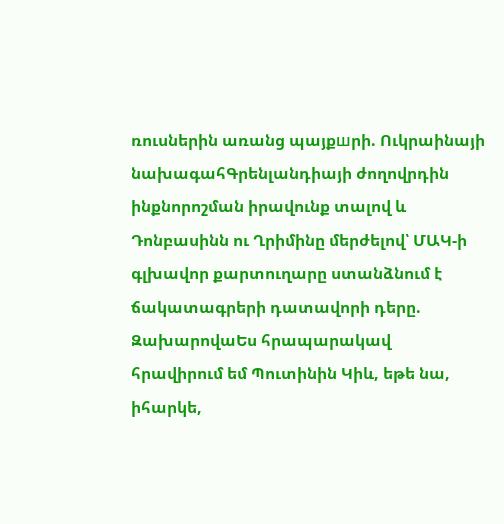ռուսներին առանց պայքшրի. Ուկրաինայի նախագահԳրենլանդիայի ժողովրդին ինքնորոշման իրավունք տալով և Դոնբասինն ու Ղրիմինը մերժելով՝ ՄԱԿ-ի գլխավոր քարտուղարը ստանձնում է ճակատագրերի դատավորի դերը. ԶախարովաԵս հրապարակավ հրավիրում եմ Պուտինին Կիև, եթե նա, իհարկե,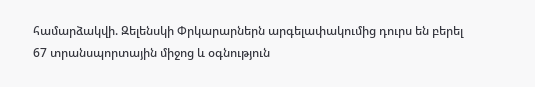համարձակվի. Զելենսկի Փրկարարներն արգելափակումից դուրս են բերել 67 տրանսպորտային միջոց և օգնություն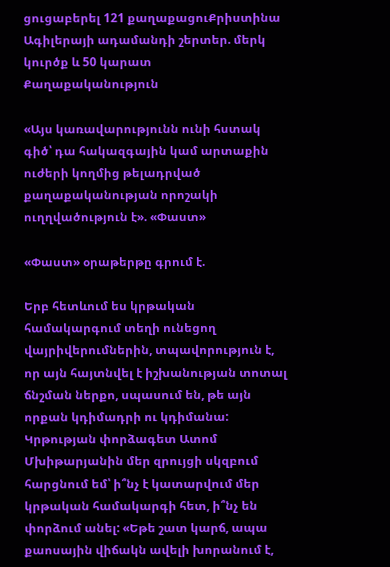ցուցաբերել 121 քաղաքացուՔրիստինա Ագիլերայի ադամանդի շերտեր. մերկ կուրծք և 50 կարատ
Քաղաքականություն

«Այս կառավարությունն ունի հստակ գիծ՝ դա հակազգային կամ արտաքին ուժերի կողմից թելադրված քաղաքականության որոշակի ուղղվածություն է». «Փաստ»

«Փաստ» օրաթերթը գրում է.

Երբ հետևում ես կրթական համակարգում տեղի ունեցող վայրիվերումներին, տպավորություն է, որ այն հայտնվել է իշխանության տոտալ ճնշման ներքո, սպասում են, թե այն որքան կդիմադրի ու կդիմանա: Կրթության փորձագետ Ատոմ Մխիթարյանին մեր զրույցի սկզբում հարցնում եմ՝ ի՞նչ է կատարվում մեր կրթական համակարգի հետ, ի՞նչ են փորձում անել: «Եթե շատ կարճ, ապա քաոսային վիճակն ավելի խորանում է,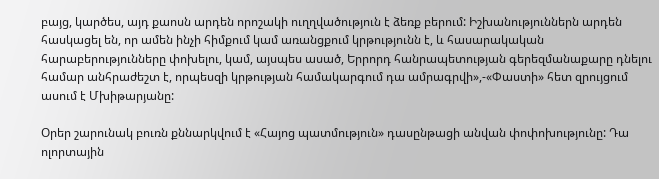բայց, կարծես, այդ քաոսն արդեն որոշակի ուղղվածություն է ձեռք բերում: Իշխանություններն արդեն հասկացել են, որ ամեն ինչի հիմքում կամ առանցքում կրթությունն է, և հասարակական հարաբերությունները փոխելու, կամ, այսպես ասած, Երրորդ հանրապետության գերեզմանաքարը դնելու համար անհրաժեշտ է, որպեսզի կրթության համակարգում դա ամրագրվի»,-«Փաստի» հետ զրույցում ասում է Մխիթարյանը:

Օրեր շարունակ բուռն քննարկվում է «Հայոց պատմություն» դասընթացի անվան փոփոխությունը: Դա ոլորտային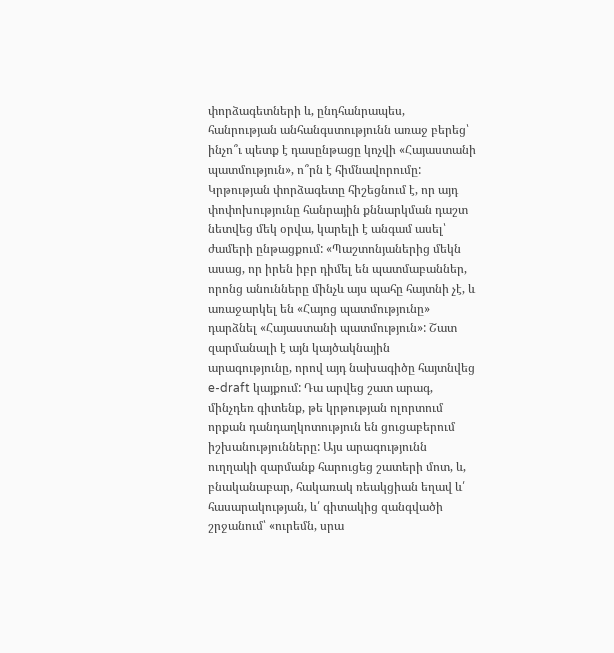փորձագետների և, ընդհանրապես, հանրության անհանգստությունն առաջ բերեց՝ ինչո՞ւ պետք է դասընթացը կոչվի «Հայաստանի պատմություն», ո՞րն է հիմնավորումը: Կրթության փորձագետը հիշեցնում է, որ այդ փոփոխությունը հանրային քննարկման դաշտ նետվեց մեկ օրվա, կարելի է անգամ ասել՝ ժամերի ընթացքում: «Պաշտոնյաներից մեկն ասաց, որ իրեն իբր դիմել են պատմաբաններ, որոնց անունները մինչև այս պահը հայտնի չէ, և առաջարկել են «Հայոց պատմությունը» դարձնել «Հայաստանի պատմություն»: Շատ զարմանալի է այն կայծակնային արագությունը, որով այդ նախագիծը հայտնվեց e-draft կայքում: Դա արվեց շատ արագ, մինչդեռ գիտենք, թե կրթության ոլորտում որքան դանդաղկոտություն են ցուցաբերում իշխանությունները: Այս արագությունն ուղղակի զարմանք հարուցեց շատերի մոտ, և, բնականաբար, հակառակ ռեակցիան եղավ և՛ հասարակության, և՛ գիտակից զանգվածի շրջանում՝ «ուրեմն, սրա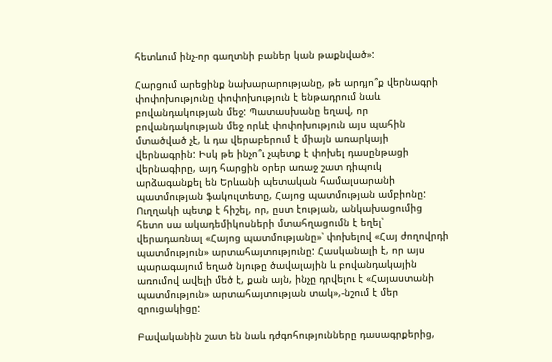հետևում ինչ-որ գաղտնի բաներ կան թաքնված»:

Հարցում արեցինք նախարարությանը, թե արդյո՞ք վերնագրի փոփոխությունը փոփոխություն է ենթադրում նաև բովանդակության մեջ: Պատասխանը եղավ, որ բովանդակության մեջ որևէ փոփոխություն այս պահին մտածված չէ, և դա վերաբերում է միայն առարկայի վերնագրին: Իսկ թե ինչո՞ւ չպետք է փոխել դասընթացի վերնագիրը, այդ հարցին օրեր առաջ շատ դիպուկ արձագանքել են Երևանի պետական համալսարանի պատմության ֆակուլտետը, Հայոց պատմության ամբիոնը: Ուղղակի պետք է հիշել, որ, ըստ էության, անկախացումից հետո սա ակադեմիկոսների մտահղացումն է եղել՝ վերադառնալ «Հայոց պատմությանը»՝ փոխելով «Հայ ժողովրդի պատմություն» արտահայտությունը: Հասկանալի է, որ այս պարագայում եղած նյութը ծավալային և բովանդակային առումով ավելի մեծ է, քան այն, ինչը դրվելու է «Հայաստանի պատմություն» արտահայտության տակ»,-նշում է մեր զրուցակիցը:

Բավականին շատ են նաև դժգոհությունները դասագրքերից,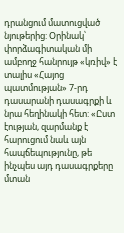դրանցում մատուցված նյութերից: Օրինակ՝ փորձագիտական մի ամբողջ հանրույթ «կռիվ» է տալիս «Հայոց պատմության» 7-րդ դասարանի դասագրքի և նրա հեղինակի հետ: «Ըստ էության, զարմանք է հարուցում նաև այն հապճեպությունը, թե ինչպես այդ դասագրքերը մտան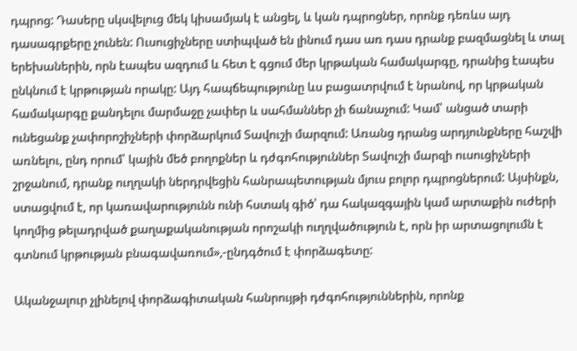դպրոց: Դասերը սկսվելուց մեկ կիսամյակ է անցել, և կան դպրոցներ, որոնք դեռևս այդ դասագրքերը չունեն: Ուսուցիչները ստիպված են լինում դաս առ դաս դրանք բազմացնել և տալ երեխաներին, որն էապես ազդում և հետ է գցում մեր կրթական համակարգը, դրանից էապես ընկնում է կրթության որակը: Այդ հապճեպությունը ևս բացատրվում է նրանով, որ կրթական համակարգը քանդելու մարմաջը չափեր և սահմաններ չի ճանաչում: Կամ՝ անցած տարի ունեցանք չափորոշիչների փորձարկում Տավուշի մարզում: Առանց դրանց արդյունքները հաշվի առնելու, ընդ որում՝ կային մեծ բողոքներ և դժգոհություններ Տավուշի մարզի ուսուցիչների շրջանում, դրանք ուղղակի ներդրվեցին հանրապետության մյուս բոլոր դպրոցներում: Այսինքն, ստացվում է, որ կառավարությունն ունի հստակ գիծ՝ դա հակազգային կամ արտաքին ուժերի կողմից թելադրված քաղաքականության որոշակի ուղղվածություն է, որն իր արտացոլումն է գտնում կրթության բնագավառում»,-ընդգծում է փորձագետը:

Ականջալուր չլինելով փորձագիտական հանրույթի դժգոհություններին, որոնք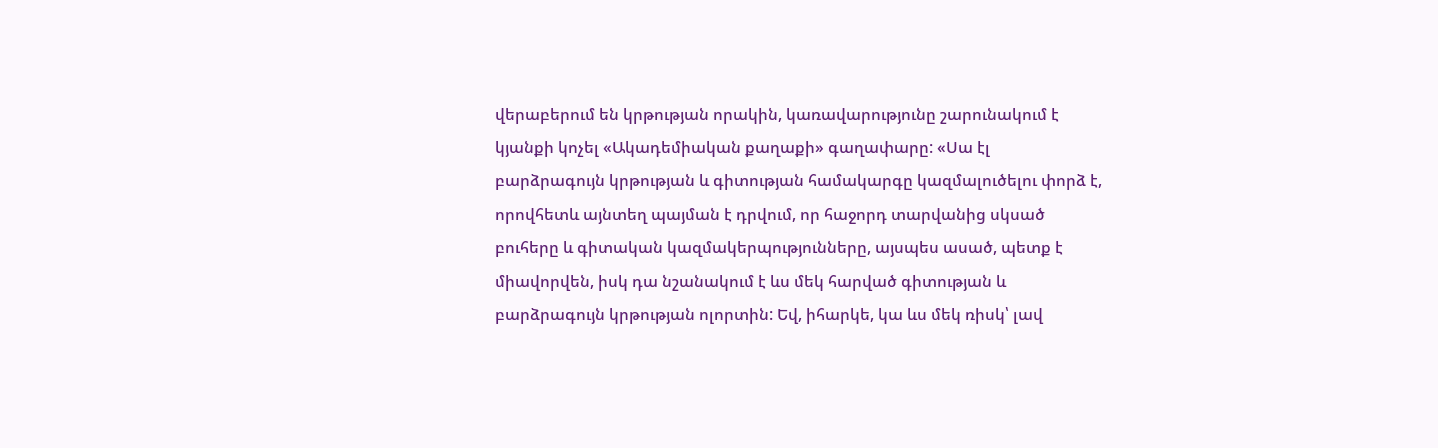վերաբերում են կրթության որակին, կառավարությունը շարունակում է կյանքի կոչել «Ակադեմիական քաղաքի» գաղափարը: «Սա էլ բարձրագույն կրթության և գիտության համակարգը կազմալուծելու փորձ է, որովհետև այնտեղ պայման է դրվում, որ հաջորդ տարվանից սկսած բուհերը և գիտական կազմակերպությունները, այսպես ասած, պետք է միավորվեն, իսկ դա նշանակում է ևս մեկ հարված գիտության և բարձրագույն կրթության ոլորտին: Եվ, իհարկե, կա ևս մեկ ռիսկ՝ լավ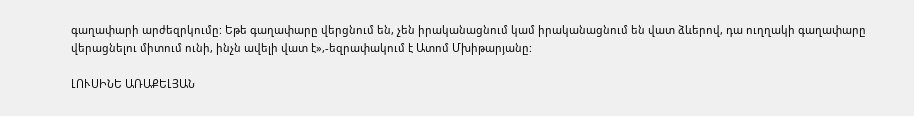գաղափարի արժեզրկումը: Եթե գաղափարը վերցնում են, չեն իրականացնում կամ իրականացնում են վատ ձևերով, դա ուղղակի գաղափարը վերացնելու միտում ունի, ինչն ավելի վատ է»,-եզրափակում է Ատոմ Մխիթարյանը:

ԼՈՒՍԻՆԵ ԱՌԱՔԵԼՅԱՆ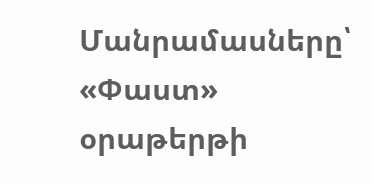Մանրամասները՝ «Փաստ» օրաթերթի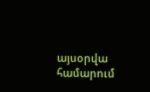այսօրվա համարում